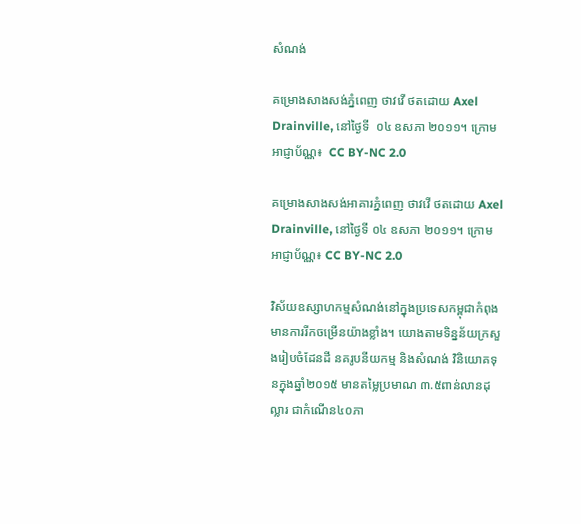សំណង់

គម្រោងសាងសង់ភ្នំពេញ ថាវវើ ថតដោយ Axel Drainville, នៅថ្ងៃទី  ០៤ ឧសភា ២០១១។ ក្រោម អាជ្ញាប័ណ្ណ៖  CC BY-NC 2.0

គម្រោងសាងសង់អាគារភ្នំពេញ ថាវវើ ថតដោយ Axel Drainville, នៅថ្ងៃទី ០៤ ឧសភា ២០១១។ ក្រោម អាជ្ញាប័ណ្ណ៖ CC BY-NC 2.0

វិស័យឧស្សាហកម្មសំណង់នៅក្នុងប្រទេសកម្ពុជាកំពុងមានការរីកចម្រើនយ៉ាងខ្លាំង។ យោងតាមទិន្នន័យក្រសួងរៀបចំដែនដី នគរូបនីយកម្ម និងសំណង់ វិនិយោគទុនក្នុងឆ្នាំ២០១៥ មានតម្លៃប្រមាណ ៣.៥ពាន់លានដុល្លារ ជាកំណើន៤០ភា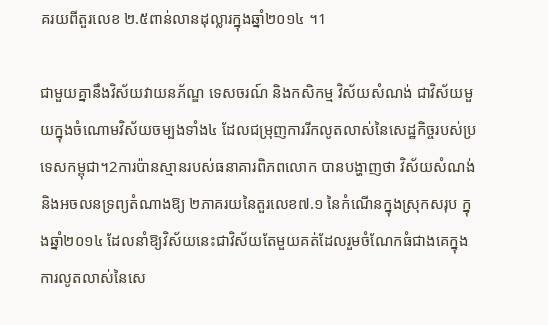គរយពីតួរលេខ ២.៥ពាន់លានដុល្លារក្នុងឆ្នាំ២០១៤ ។1

ជាមួយគ្នានឹងវិស័យវាយនភ័ណ្ឌ ទេសចរណ៍ និងកសិកម្ម វិស័យសំណង់ ជាវិស័យមួយក្នុងចំណោមវិស័យចម្បងទាំង៤ ដែលជម្រុញការរីកលូតលាស់នៃសេដ្ឋកិច្ចរបស់ប្រទេសកម្ពុជា។2ការប៉ានស្មានរបស់ធនាគារពិភពលោក បានបង្ហាញថា វិស័យសំណង់ និងអចលនទ្រព្យតំណាងឱ្យ ២ភាគរយនៃតួរលេខ៧.១ នៃកំណើនក្នុងស្រុកសរុប ក្នុងឆ្នាំ២០១៤ ដែលនាំឱ្យវិស័យនេះជាវិស័យតែមួយគត់ដែលរួមចំណែកធំជាងគេក្នុងការលូតលាស់នៃសេ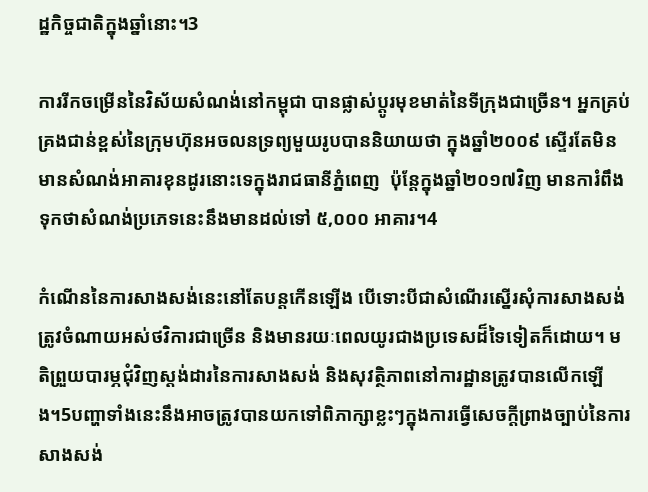ដ្ឋកិច្ចជាតិក្នុងឆ្នាំនោះ។3

ការរីកចម្រើននៃវិស័យសំណង់នៅកម្ពុជា បានផ្លាស់ប្តូរមុខមាត់នៃទីក្រុងជាច្រើន។ អ្នកគ្រប់គ្រងជាន់ខ្ពស់នៃក្រុមហ៊ុនអចលនទ្រព្យមួយរូបបាននិយាយថា ក្នុងឆ្នាំ២០០៩ ស្ទើរតែមិនមានសំណង់អាគារខុនដូរនោះទេក្នុងរាជធានីភ្នំពេញ  ប៉ុន្តែក្នុងឆ្នាំ២០១៧វិញ មានការំពឹងទុកថាសំណង់ប្រភេទនេះនឹងមានដល់ទៅ ៥,០០០ អាគារ។4

កំណើននៃការសាងសង់នេះនៅតែបន្តកើនឡើង បើទោះបីជាសំណើរសើ្នរសុំការសាងសង់ត្រូវចំណាយអស់ថវិការជាច្រើន និងមានរយៈពេលយូរជាងប្រទេសដ៏ទៃទៀតក៏ដោយ។ មតិព្រួយបារម្ភជុំវិញស្តង់ដារនៃការសាងសង់ និងសុវត្ថិភាពនៅការដ្ឋានត្រូវបានលើកឡើង។5បញ្ហាទាំងនេះនឹងអាចត្រូវបានយកទៅពិភាក្សាខ្លះៗក្នុងការធ្វើសេចក្តីព្រាងច្បាប់នៃការសាងសង់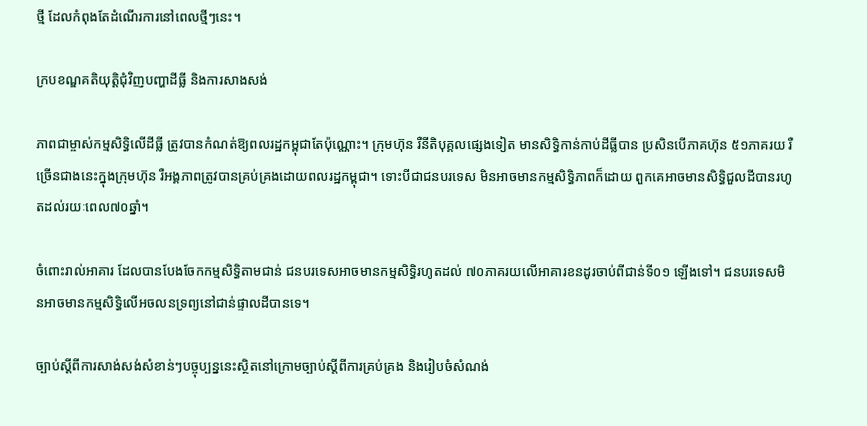ថ្មី ដែលកំពុងតែដំណើរការនៅពេលថ្មីៗនេះ។

ក្របខណ្ឌគតិយុត្តិជុំវិញបញ្ហាដីធ្លី និងការសាងសង់

ភាពជាម្ចាស់កម្មសិទ្ធិលើដីធ្លី ត្រូវបានកំណត់ឱ្យពលរដ្ឋកម្ពុជាតែប៉ុណ្ណោះ។ ក្រុមហ៊ុន រឺនីតិបុគ្គលផ្សេងទៀត មានសិទ្ធិកាន់កាប់ដីធ្លីបាន ប្រសិនបើភាគហ៊ុន ៥១ភាគរយ រឺច្រើនជាងនេះក្នុងក្រុមហ៊ុន រឺអង្គភាពត្រូវបានគ្រប់គ្រងដោយពលរដ្ឋកម្ពុជា។ ទោះបីជាជនបរទេស មិនអាចមានកម្មសិទ្ធិភាពក៏ដោយ ពួកគេអាចមានសិទ្ធិជួលដីបានរហូតដល់រយៈពេល៧០ឆ្នាំ។

ចំពោះរាល់អាគារ ដែលបានបែងចែកកម្មសិទ្ធិតាមជាន់ ជនបរទេសអាចមានកម្មសិទ្ធិរហូតដល់ ៧០ភាគរយលើអាគារខនដូរចាប់ពីជាន់ទី០១ ឡើងទៅ។ ជនបរទេសមិនអាចមានកម្មសិទ្ធិលើអចលនទ្រព្យនៅជាន់ផ្ទាលដីបានទេ។

ច្បាប់ស្តីពីការសាង់សង់សំខាន់ៗបច្ចុប្បន្ននេះស្ថិតនៅក្រោមច្បាប់ស្តីពីការគ្រប់គ្រង និងរៀបចំសំណង់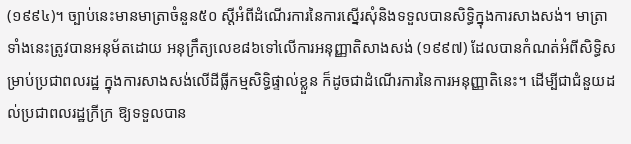(១៩៩៤)។ ច្បាប់នេះមានមាត្រាចំនួន៥០ ស្តីអំពីដំណើរការនៃការស្នើរសុំនិងទទួលបានសិទ្ធិក្នុងការសាងសង់។ មាត្រាទាំងនេះត្រូវបានអនុម័តដោយ អនុក្រឹត្យលេខ៨៦ទៅលើការអនុញ្ញាតិសាងសង់ (១៩៩៧) ដែលបានកំណត់អំពីសិទ្ធិសម្រាប់ប្រជាពលរដ្ឋ ក្នុងការសាងសង់លើដីធ្លីកម្មសិទ្ធិផ្ទាល់ខ្លួន ក៏ដូចជាដំណើរការនៃការអនុញ្ញាតិនេះ។ ដើម្បីជាជំនួយដល់ប្រជាពលរដ្ឋក្រីក្រ ឱ្យទទួលបាន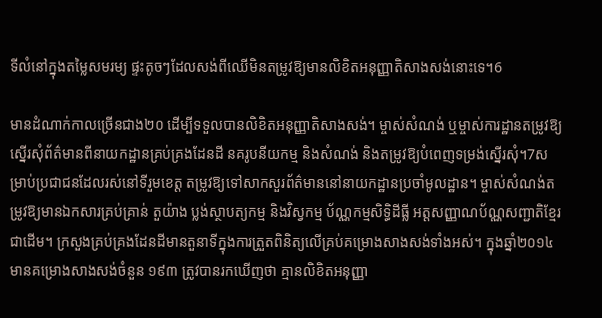ទីលំនៅក្នុងតម្លៃសមរម្យ ផ្ទះតូចៗដែលសង់ពីឈើមិនតម្រូវឱ្យមានលិខិតអនុញ្ញាតិសាងសង់នោះទេ។6

មានដំណាក់កាលច្រើនជាង២០ ដើម្បីទទួលបានលិខិតអនុញ្ញាតិសាងសង់។ ម្ចាស់សំណង់ ឬម្ចាស់ការដ្ឋានតម្រូវឱ្យស្នើរសុំព័ត៌មានពីនាយកដ្ឋានគ្រប់គ្រងដែនដី នគរូបនីយកម្ម និងសំណង់ និងតម្រូវឱ្យបំពេញទម្រង់ស្នើរសុំ។7សម្រាប់ប្រជាជនដែលរស់នៅទីរួមខេត្ត តម្រូវឱ្យទៅសាកសួរព័ត៌មាននៅនាយកដ្ឋានប្រចាំមូលដ្ឋាន។ ម្ចាស់សំណង់តម្រូវឱ្យមានឯកសារគ្រប់គ្រាន់ តួយ៉ាង ប្លង់ស្ថាបត្យកម្ម និងវិស្វកម្ម ប័ណ្ណកម្មសិទ្ធិដីធ្លី អត្តសញ្ញាណប័ណ្ណសញ្ជាតិខ្មែរជាដើម។ ក្រសួងគ្រប់គ្រងដែនដីមានតួនាទីក្នុងការត្រួតពិនិត្យលើគ្រប់គម្រោងសាងសង់ទាំងអស់។ ក្នុងឆ្នាំ២០១៤ មានគម្រោងសាងសង់ចំនួន ១៩៣ ត្រូវបានរកឃើញថា គ្មានលិខិតអនុញ្ញា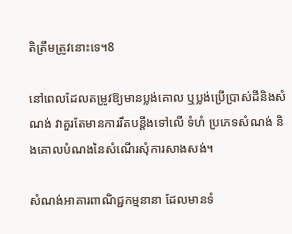តិត្រឹមត្រូវនោះទេ។8

នៅពេលដែលតម្រូវឱ្យមានប្លង់គោល ឬប្លង់ប្រើប្រាស់ដីនិងសំណង់ វាគួរតែមានការរឹតបន្តឹងទៅលើ ទំហំ ប្រភេទសំណង់ និងគោលបំណងនៃសំណើរសុំការសាងសង់។

សំណង់អាគារពាណិជ្ជកម្មនានា ដែលមានទំ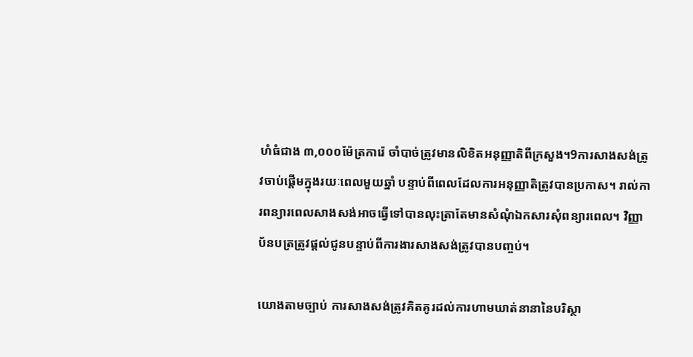ហំធំជាង ៣,០០០ម៉ែត្រការ៉េ ចាំបាច់ត្រូវមានលិខិតអនុញ្ញាតិពីក្រសួង។9ការសាងសង់ត្រូវចាប់ផ្តើមក្នុងរយៈពេលមួយឆ្នាំ បន្ទាប់ពីពេលដែលការអនុញ្ញាតិត្រូវបានប្រកាស។ រាល់ការពន្យារពេលសាងសង់អាចធ្វើទៅបានលុះត្រាតែមានសំណុំឯកសារសុំពន្យារពេល។ វិញ្ញាប័នបត្រត្រូវផ្តល់ជូនបន្ទាប់ពីការងារសាងសង់ត្រូវបានបញ្ចប់។

យោងតាមច្បាប់ ការសាងសង់ត្រូវគិតគូរដល់ការហាមឃាត់នានានៃបរិស្ថា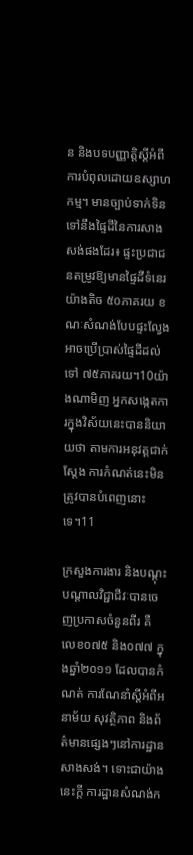ន និងបទបញ្ញាត្តិស្តីអំពី ការបំពុលដោយឧស្សាហកម្ម។ មានច្បាប់ទាក់ទិនទៅនឹងផ្ទៃដីនៃការសាងសង់ផងដែរ៖ ផ្ទះប្រជាជនតម្រូវឱ្យមានផ្ទៃដីទំនេរយ៉ាងតិច ៥០ភាគរយ ខណៈសំណង់បែបផ្ទះលែ្វងអាចប្រើប្រាស់ផ្ទៃដីដល់ទៅ ៧៥ភាគរយ។10យ៉ាងណាមិញ អ្នកសង្កេតការក្នុងវិស័យនេះបាននិយាយថា តាមការអនុវត្តជាក់ស្តែង ការកំណត់នេះមិនត្រូវបានបំពេញនោះទេ។11

ក្រសួងការងារ និងបណ្តុះបណ្តាលវិជ្ជាជីវៈបានចេញប្រកាសចំនួនពីរ គឺ លេខ០៧៥ និង០៧៧ ក្នុងឆ្នាំ២០១១ ដែលបានកំណត់ ការណែនាំស្តីអំពីអនាម័យ សុវត្ថិភាព និងព័ត៌មានផ្សេងៗនៅការដ្ឋានសាងសង់។ ទោះជាយ៉ាងនេះក្តី ការដ្ឋានសំណង់ក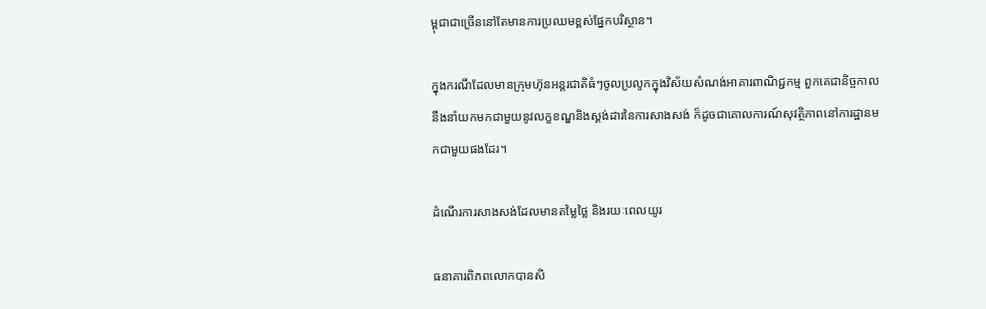ម្ពុជាជាច្រើននៅតែមានការប្រឈមខ្ពស់ផ្នែកបរិស្ថាន។

ក្នុងករណីដែលមានក្រុមហ៊ុនអន្តរជាតិធំៗចូលប្រលូកក្នុងវិស័យសំណង់អាគារពាណិជ្ជកម្ម ពួកគេជានិច្ចកាលនឹងនាំយកមកជាមួយនូវលក្ខខណ្ឌនិងស្តង់ដារនៃការសាងសង់ ក៏ដូចជាគោលការណ៍សុវត្ថិភាពនៅការដ្ឋានមកជាមួយផងដែរ។

ដំណើរការសាងសង់ដែលមានតម្លៃថ្លៃ និងរយៈពេលយូរ

ធនាគារពិភពលោកបានសិ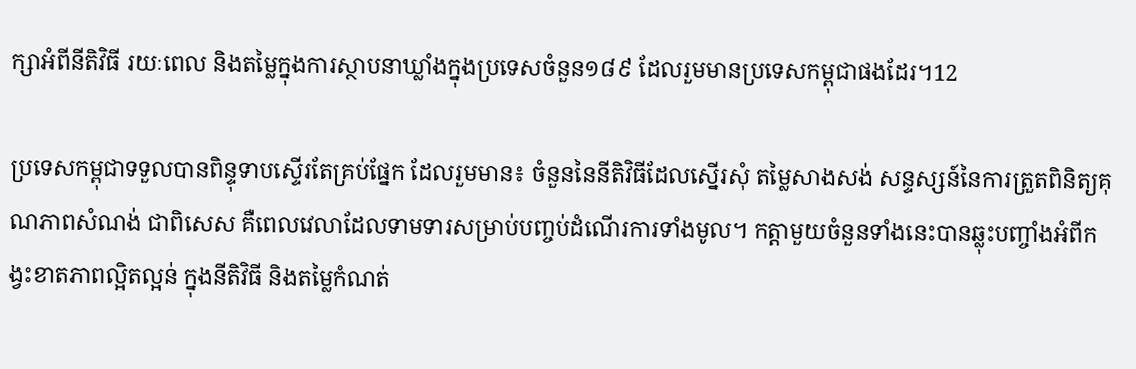ក្សាអំពីនីតិវិធី រយៈពេល និងតម្លៃក្នុងការស្ថាបនាឃ្លាំងក្នុងប្រទេសចំនួន១៨៩ ដែលរួមមានប្រទេសកម្ពុជាផងដែរ។12

ប្រទេសកម្ពុជាទទួលបានពិន្ទុទាបស្ទើរតែគ្រប់ផ្នែក ដែលរួមមាន៖ ចំនួននៃនីតិវិធីដែលស្នើរសុំ តម្លៃសាងសង់ សន្ទស្សន៍នៃការត្រួតពិនិត្យគុណភាពសំណង់ ជាពិសេស គឺពេលវេលាដែលទាមទារសម្រាប់បញ្ចប់ដំណើរការទាំងមូល។ កត្តាមួយចំនួនទាំងនេះបានឆ្លុះបញ្ចាំងអំពីកង្វះខាតភាពល្អិតល្អន់ ក្នុងនីតិវិធី និងតម្លៃកំណត់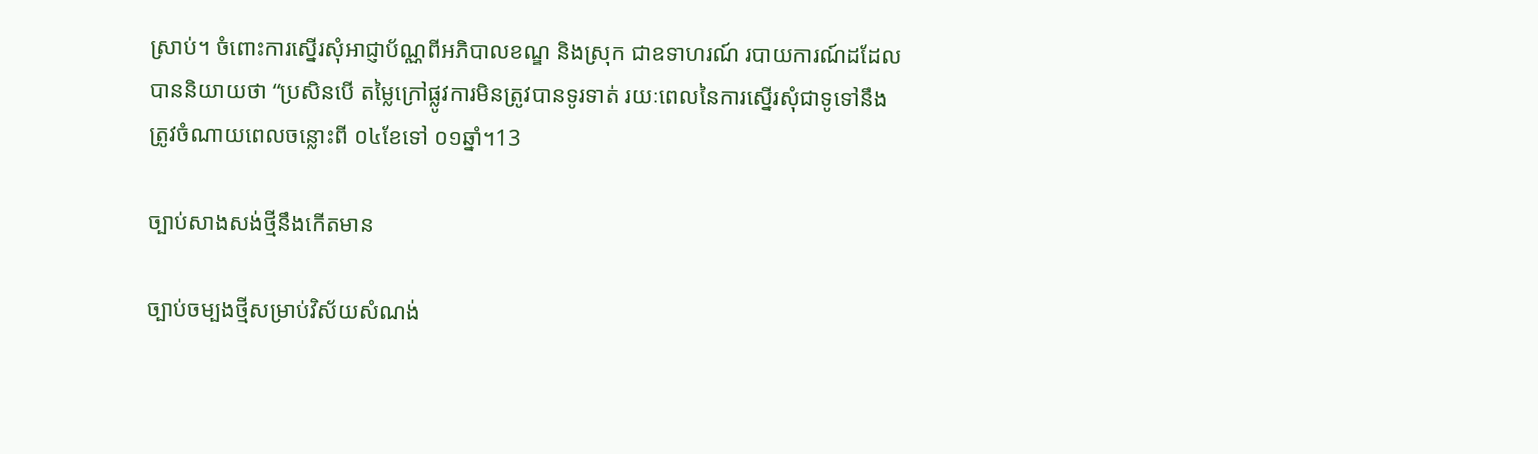ស្រាប់។ ចំពោះការស្នើរសុំអាជ្ញាប័ណ្ណពីអភិបាលខណ្ឌ និងស្រុក ជាឧទាហរណ៍ របាយការណ៍ដដែលបាននិយាយថា “ប្រសិនបើ តម្លៃក្រៅផ្លូវការមិនត្រូវបានទូរទាត់ រយៈពេលនៃការស្នើរសុំជាទូទៅនឹងត្រូវចំណាយពេលចន្លោះពី ០៤ខែទៅ ០១ឆ្នាំ។13

ច្បាប់សាងសង់ថ្មីនឹងកើតមាន

ច្បាប់ចម្បងថ្មីសម្រាប់វិស័យសំណង់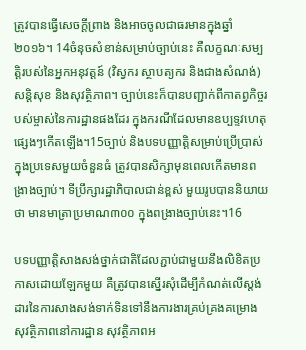ត្រូវបានធ្វើសេចក្តីព្រាង និងអាចចូលជាធរមានក្នុងឆ្នាំ២០១៦។ 14ចំនុចសំខាន់សម្រាប់ច្បាប់នេះ គឺលក្ខណៈសម្បត្តិរបស់នៃអ្នកអនុវត្តន៍ (វិស្វករ ស្ថាបត្យករ និងជាងសំណង់) សន្តិសុខ និងសុវត្ថិភាព។ ច្បាប់នេះក៏បានបញ្ជាក់ពីកាតព្វកិច្ចរបស់ម្ចាស់នៃការដ្ឋានផងដែរ ក្នុងករណីដែលមានឧប្បទ្ទវហេតុផ្សេងៗកើតឡើង។15ច្បាប់ និងបទបញ្ញាត្តិសម្រាប់ប្រើប្រាស់ក្នុងប្រទេសមួយចំនួនធំ ត្រូវបានសិក្សាមុនពេលកើតមានពង្រាងច្បាប់។ ទីប្រឹក្សារដ្ឋាភិបាលជាន់ខ្ពស់ មួយរូបបាននិយាយថា មានមាត្រាប្រមាណ៣០០ ក្នុងពង្រាងច្បាប់នេះ។16

បទបញ្ញាត្តិសាងសង់ថ្នាក់ជាតិដែលភ្ជាប់ជាមួយនឹងលិខិតប្រកាសដោយឡែកមួយ គឺត្រូវបានស្នើរសុំដើម្បីកំណត់លើស្តង់ដារនៃការសាងសង់ទាក់ទិនទៅនឹងការងារគ្រប់គ្រងគម្រោង សុវត្ថិភាពនៅការដ្ឋាន សុវត្ថិភាពអ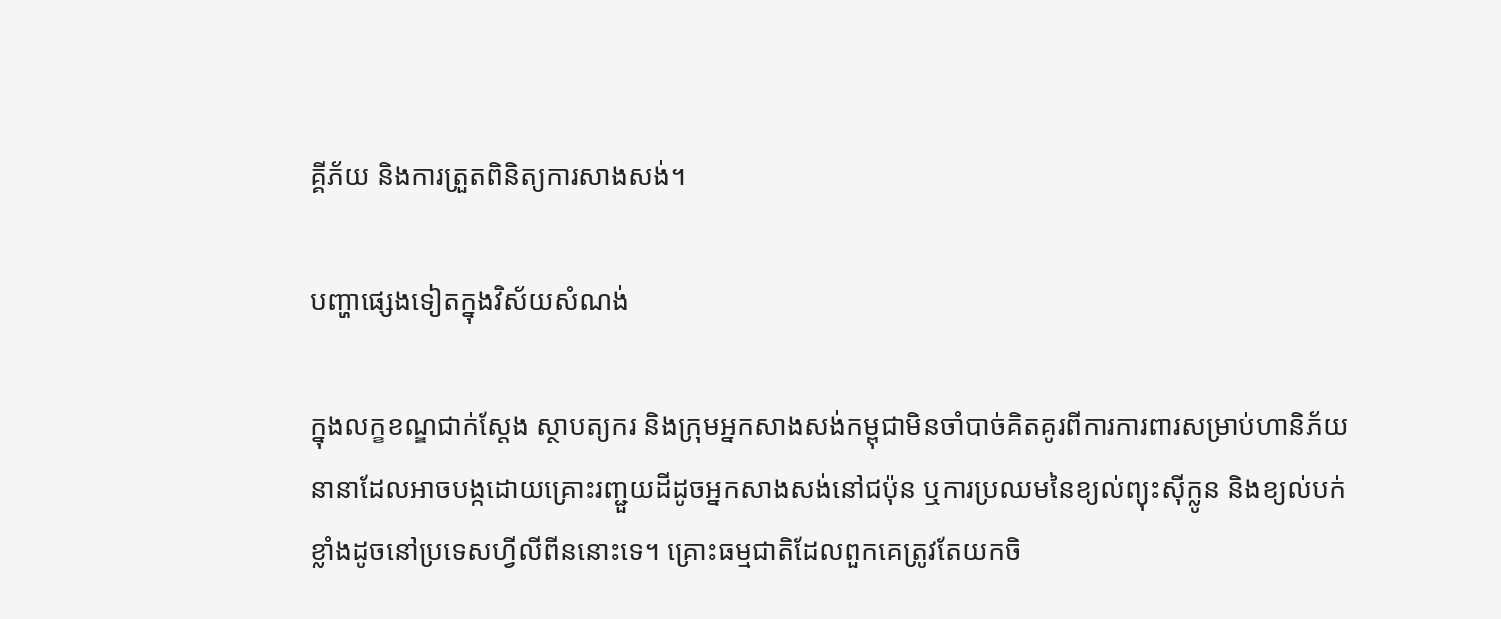គ្គីភ័យ និងការត្រួតពិនិត្យការសាងសង់។

បញ្ហាផ្សេងទៀតក្នុងវិស័យសំណង់

ក្នុងលក្ខខណ្ឌជាក់ស្តែង ស្ថាបត្យករ និងក្រុមអ្នកសាងសង់កម្ពុជាមិនចាំបាច់គិតគូរពីការការពារសម្រាប់ហានិភ័យនានាដែលអាចបង្កដោយគ្រោះរញ្ជួយដីដូចអ្នកសាងសង់នៅជប៉ុន ឬការប្រឈមនៃខ្យល់ព្យុះស៊ីក្លូន និងខ្យល់បក់ខ្លាំងដូចនៅប្រទេសហ្វីលីពីននោះទេ។ គ្រោះធម្មជាតិដែលពួកគេត្រូវតែយកចិ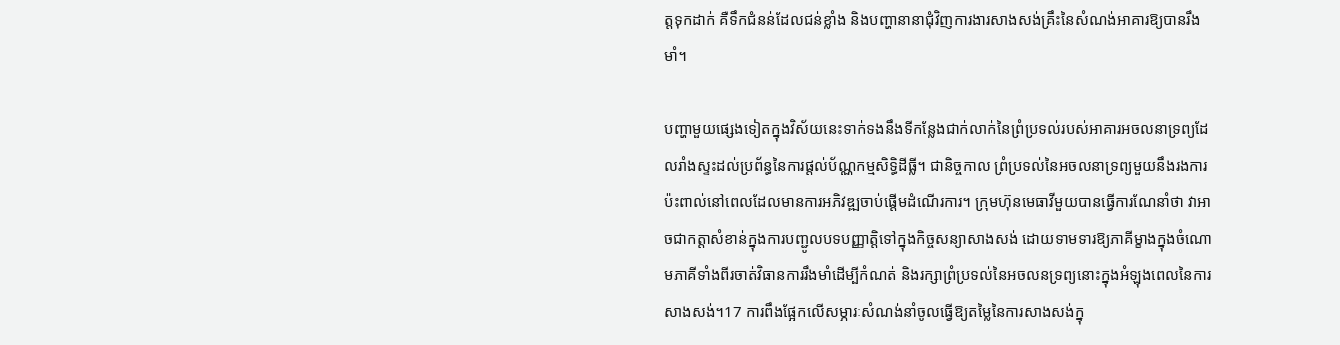ត្តទុកដាក់ គឺទឹកជំនន់ដែលជន់ខ្លាំង និងបញ្ហានានាជុំវិញការងារសាងសង់គ្រឹះនៃសំណង់អាគារឱ្យបានរឹងមាំ។

បញ្ហាមួយផ្សេងទៀតក្នុងវិស័យនេះទាក់ទងនឹងទីកន្លែងជាក់លាក់នៃព្រំប្រទល់របស់អាគារអចលនាទ្រព្យដែលរាំងស្ទះដល់ប្រព័ន្ធនៃការផ្តល់ប័ណ្ណកម្មសិទ្ធិដីធ្លី។ ជានិច្ចកាល ព្រំប្រទល់នៃអចលនាទ្រព្យមួយនឹងរងការប៉ះពាល់នៅពេលដែលមានការអភិវឌ្ឍចាប់ផ្តើមដំណើរការ។ ក្រុមហ៊ុនមេធាវីមួយបានធ្វើការណែនាំថា វាអាចជាកត្តាសំខាន់ក្នុងការបញ្ជូលបទបញ្ញាត្តិទៅក្នុងកិច្ចសន្យាសាងសង់ ដោយទាមទារឱ្យភាគីម្ខាងក្នុងចំណោមភាគីទាំងពីរចាត់វិធានការរឹងមាំដើម្បីកំណត់ និងរក្សាព្រំប្រទល់នៃអចលនទ្រព្យនោះក្នុងអំឡុងពេលនៃការសាងសង់។17 ការពឹងផ្អែកលើសម្ភារៈសំណង់នាំចូលធ្វើឱ្យតម្លៃនៃការសាងសង់ក្នុ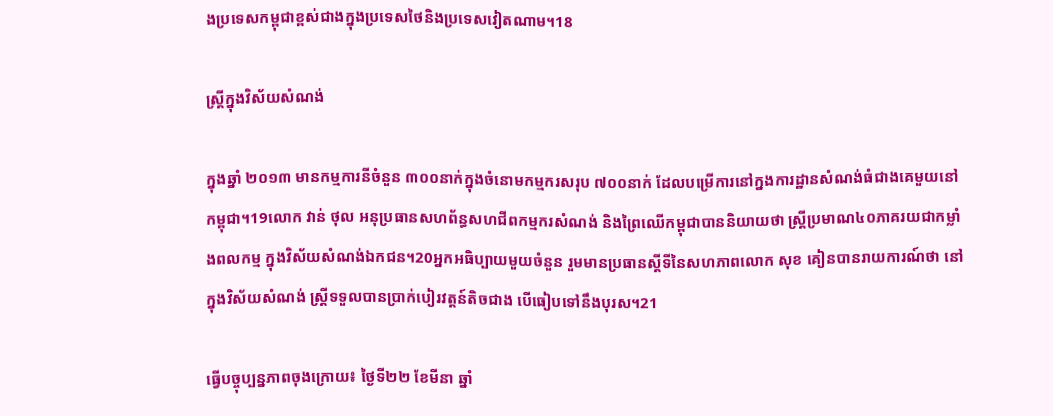ងប្រទេសកម្ពុជាខ្ពស់ជាងក្នុងប្រទេសថៃនិងប្រទេសវៀតណាម។18

ស្ត្រីក្នុងវិស័យសំណង់

ក្នុងឆ្នាំ ២០១៣ មានកម្មការនីចំនួន ៣០០នាក់ក្នុងចំនោមកម្មករសរុប ៧០០នាក់ ដែលបម្រើការនៅក្នងការដ្ឋានសំណង់ធំជាងគេមួយនៅកម្ពុជា។19លោក វាន់ ថុល អនុប្រធានសហព័ន្ធសហជីពកម្មករសំណង់ និងព្រៃឈើកម្ពុជាបាននិយាយថា ស្ត្រីប្រមាណ៤០ភាគរយជាកម្លាំងពលកម្ម ក្នុងវិស័យសំណង់ឯកជន។20អ្នកអធិប្បាយមួយចំនួន រួមមានប្រធានស្តីទីនៃសហភាពលោក សុខ គៀនបានរាយការណ៍ថា នៅក្នុងវិស័យសំណង់ ស្ត្រីទទួលបានប្រាក់បៀរវត្តន៍តិចជាង បើធៀបទៅនឹងបុរស។21

ធ្វើបច្ចុប្បន្នភាពចុងក្រោយ៖ ថ្ងៃទី២២ ខែមីនា ឆ្នាំ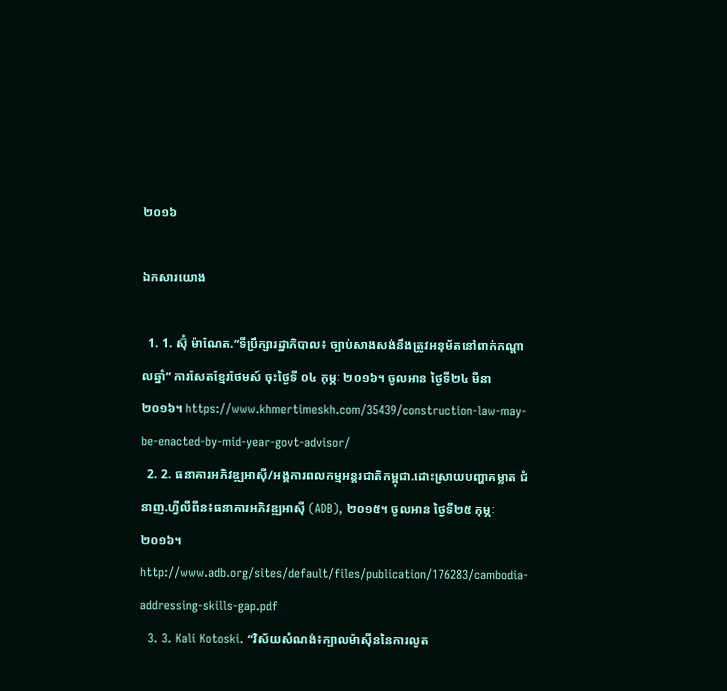២០១៦

ឯកសារយោង

  1. 1. ស៊ុំ ម៉ាណែត.”ទីប្រឹក្សារដ្ឋាភិបាល៖ ច្បាប់សាងសង់នឹងត្រូវអនុម័តនៅពាក់កណ្តាលឆ្នាំ” ការសែតខ្មែរថែមស៍ ចុះថ្ងៃទី ០៤ កុម្ភៈ ២០១៦។ ចូលអាន ថ្ងៃទី២៤ មីនា ២០១៦។ https://www.khmertimeskh.com/35439/construction-law-may-be-enacted-by-mid-year-govt-advisor/
  2. 2. ធនាគារអភិវឌ្ឍអាស៊ី/អង្គការពលកម្មអន្តរជាតិកម្ពុជា.ដោះស្រាយបញ្ហាគម្លាត ជំនាញ.ហ្វីលីពីន៖ធនាគារអភិវឌ្ឍអាស៊ី (ADB), ២០១៥។ ចូលអាន ថ្ងៃទី២៥ កុម្ភៈ ២០១៦។ http://www.adb.org/sites/default/files/publication/176283/cambodia-addressing-skills-gap.pdf
  3. 3. Kali Kotoski. “វិស័យសំណង់៖ក្បាលម៉ាស៊ីននៃការលូត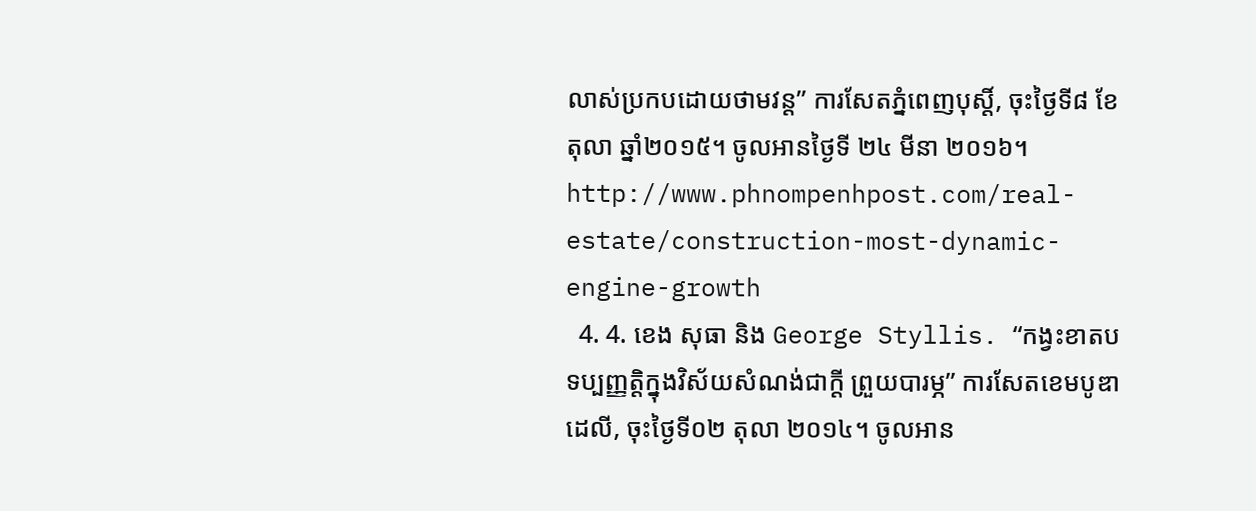លាស់ប្រកបដោយថាមវន្ត” ការសែតភ្នំពេញបុស្តិ៍, ចុះថ្ងៃទី៨ ខែតុលា ឆ្នាំ២០១៥។ ចូលអានថ្ងៃទី ២៤ មីនា ២០១៦។ http://www.phnompenhpost.com/real-estate/construction-most-dynamic-engine-growth
  4. 4. ខេង សុធា និង George Styllis. “កង្វះខាតបទប្បញ្ញត្តិក្នុងវិស័យសំណង់ជាក្តី ព្រួយបារម្ភ” ការសែតខេមបូឌាដេលី, ចុះថ្ងៃទី០២ តុលា ២០១៤។ ចូលអាន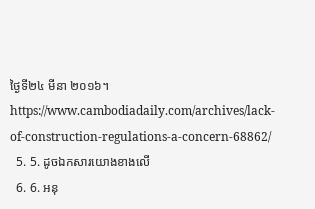ថ្ងៃទី២៤ មីនា ២០១៦។ https://www.cambodiadaily.com/archives/lack-of-construction-regulations-a-concern-68862/
  5. 5. ដូចឯកសារយោងខាងលើ
  6. 6. អនុ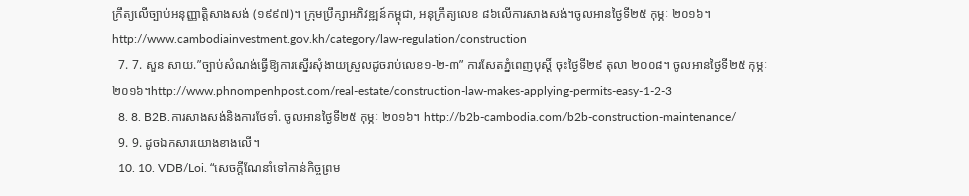ក្រឹត្យលើច្បាប់អនុញ្ញាត្តិសាងសង់ (១៩៩៧)។ ក្រុមប្រឹក្សាអភិវឌ្ឍន៍កម្ពុជា, អនុក្រឹត្យលេខ ៨៦លើការសាងសង់។ចូលអានថ្ងៃទី២៥ កុម្ភៈ ២០១៦។ http://www.cambodiainvestment.gov.kh/category/law-regulation/construction
  7. 7. សួន សាយ.”ច្បាប់សំណង់ធ្វើឱ្យការស្នើរសុំងាយស្រួលដូចរាប់លេខ១-២-៣” ការសែតភ្នំពេញបុស្តិ៍ ចុះថ្ងៃទី២៩ តុលា ២០០៨។ ចូលអានថ្ងៃទី២៥ កុម្ភៈ ២០១៦។http://www.phnompenhpost.com/real-estate/construction-law-makes-applying-permits-easy-1-2-3
  8. 8. B2B.ការសាងសង់និងការថែទាំ. ចូលអានថ្ងៃទី២៥ កុម្ភៈ ២០១៦។ http://b2b-cambodia.com/b2b-construction-maintenance/
  9. 9. ដូចឯកសារយោងខាងលើ។
  10. 10. VDB/Loi. “សេចក្តីណែនាំទៅកាន់កិច្ចព្រម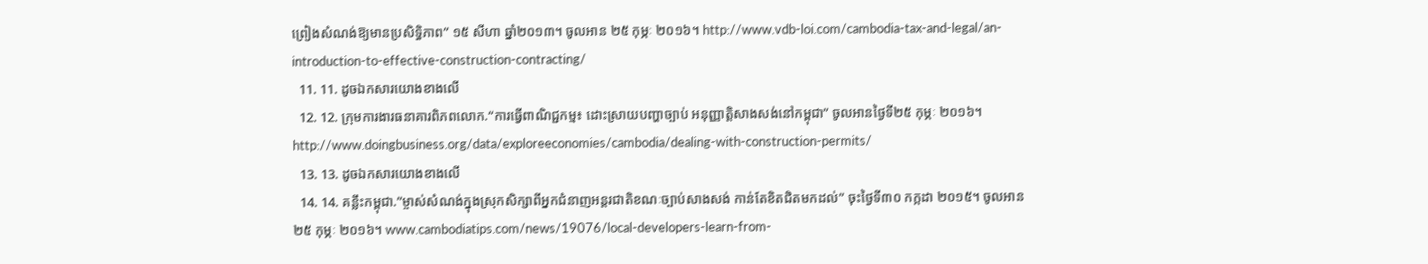ព្រៀងសំណង់ឱ្យមានប្រសិទ្ធិភាព” ១៥ សីហា ឆ្នាំ២០១៣។ ចូលអាន ២៥ កុម្ភៈ ២០១៦។ http://www.vdb-loi.com/cambodia-tax-and-legal/an-introduction-to-effective-construction-contracting/
  11. 11. ដូចឯកសារយោងខាងលើ
  12. 12. ក្រុមការងារធនាគារពិភពលោក.“ការធ្វើពាណិជ្ជកម្ម៖ ដោះស្រាយបញ្ហាច្បាប់ អនុញ្ញាត្តិសាងសង់នៅកម្ពុជា” ចូលអានថ្ងៃទី២៥ កុម្ភៈ ២០១៦។ http://www.doingbusiness.org/data/exploreeconomies/cambodia/dealing-with-construction-permits/
  13. 13. ដូចឯកសារយោងខាងលើ
  14. 14. គន្លឹះកម្ពុជា.”ម្ចាស់សំណង់ក្នុងស្រុកសិក្សាពីអ្នកជំនាញអន្តរជាតិខណៈច្បាប់សាងសង់ កាន់តែខិតជិតមកដល់” ចុះថ្ងៃទី៣០ កក្កដា ២០១៥។ ចូលអាន ២៥ កុម្ភៈ ២០១៦។ www.cambodiatips.com/news/19076/local-developers-learn-from-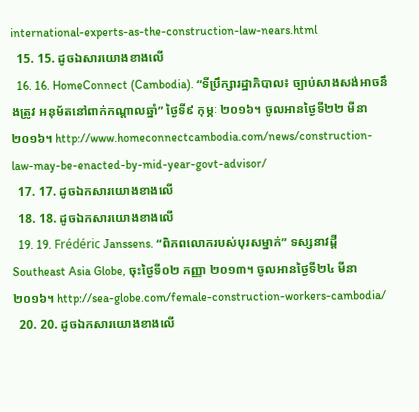international-experts-as-the-construction-law-nears.html
  15. 15. ដូចឯសារយោងខាងលើ
  16. 16. HomeConnect (Cambodia). “ទីប្រឹក្សារដ្ឋាភិបាល៖ ច្បាប់សាងសង់អាចនឹងត្រូវ អនុម័តនៅពាក់កណ្តាលឆ្នាំ” ថ្ងៃទី៩ កុម្ភៈ ២០១៦។ ចូលអានថ្ងៃទី២២ មីនា ២០១៦។ http://www.homeconnectcambodia.com/news/construction-law-may-be-enacted-by-mid-year-govt-advisor/
  17. 17. ដូចឯកសារយោងខាងលើ
  18. 18. ដូចឯកសារយោងខាងលើ
  19. 19. Frédéric Janssens. “ពិភពលោករបស់បុរសម្នាក់” ទស្សនាវដ្តី Southeast Asia Globe, ចុះថ្ងៃទី០២ កញ្ញា ២០១៣។ ចូលអានថ្ងៃទី២៤ មីនា ២០១៦។ http://sea-globe.com/female-construction-workers-cambodia/
  20. 20. ដូចឯកសារយោងខាងលើ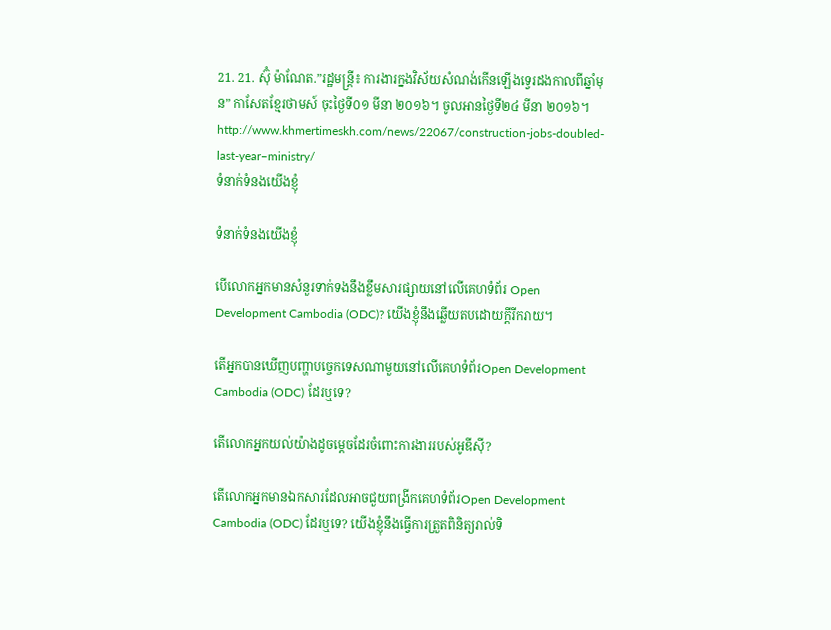21. 21. ស៊ុំ ម៉ាណែត.”រដ្ឋមន្ត្រី៖ ការងារក្នងវិស័យសំណង់កើនឡើងទ្វេរដងកាលពីឆ្នាំមុន” កាសែតខ្មែរថាមស៍ ចុះថ្ងៃទី០១ មីនា ២០១៦។ ចូលអានថ្ងៃទី២៤ មីនា ២០១៦។ http://www.khmertimeskh.com/news/22067/construction-jobs-doubled-last-year–ministry/
ទំនាក់ទំនងយើងខ្ញុំ

ទំនាក់ទំនងយើងខ្ញុំ

បើលោកអ្នកមានសំនួរទាក់ទងនឹងខ្លឹមសារផ្សាយនៅលើគេហទំព័រ Open Development Cambodia (ODC)? យើងខ្ញុំនឹងឆ្លើយតបដោយក្តីរីករាយ។

តើអ្នកបានឃើញបញ្ហាបច្ចេកទេសណាមួយនៅលើគេហទំព័រOpen Development Cambodia (ODC) ដែរឬទេ?

តើលោកអ្នកយល់យ៉ាងដូចម្តេចដែរចំពោះការងាររបស់អូឌីស៊ី?

តើលោកអ្នកមានឯកសារដែលអាចជួយពង្រីកគេហទំព័រOpen Development Cambodia (ODC) ដែរឬទេ? យើងខ្ញុំនឹងធ្វើការត្រួតពិនិត្យរាល់ទិ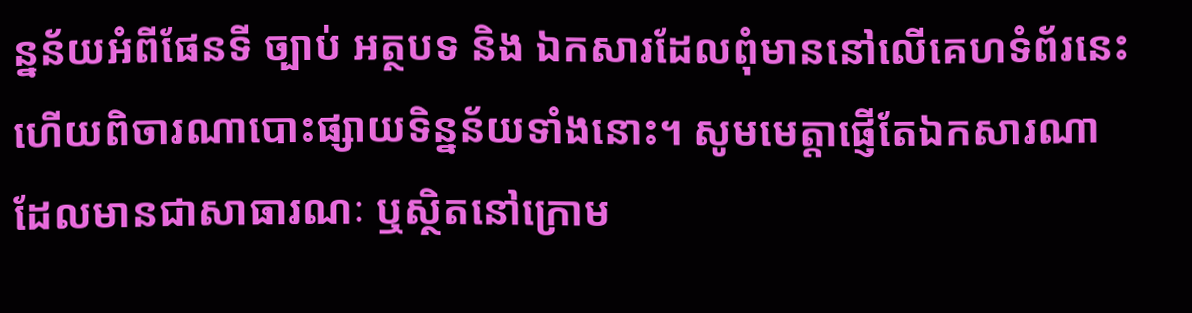ន្នន័យអំពីផែនទី ច្បាប់ អត្ថបទ និង ឯកសារដែលពុំមាននៅលើគេហទំព័រនេះ ហើយពិចារណាបោះផ្សាយទិន្នន័យទាំងនោះ។ សូមមេត្តាផ្ញើតែឯកសារណាដែលមានជាសាធារណៈ ឬស្ថិតនៅក្រោម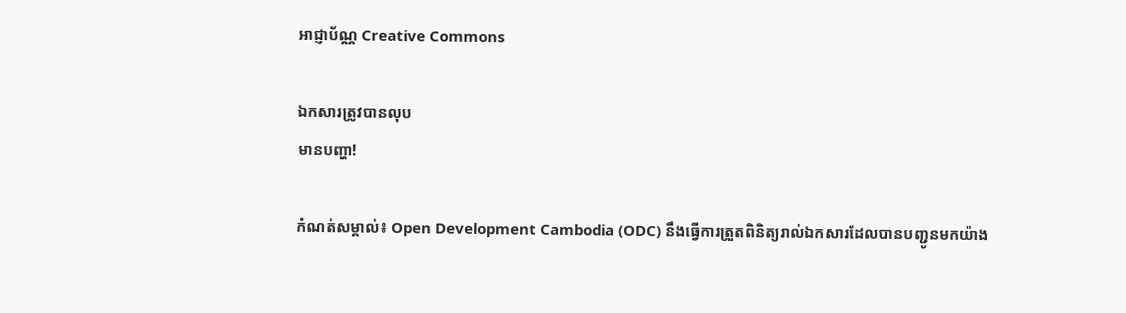អាជ្ញាប័ណ្ណ Creative Commons

ឯកសារត្រូវបានលុប
មានបញ្ហា!

កំណត់សម្គាល់៖ Open Development Cambodia (ODC) នឹងធ្វើការត្រួតពិនិត្យរាល់ឯកសារដែលបានបញ្ជូនមកយ៉ាង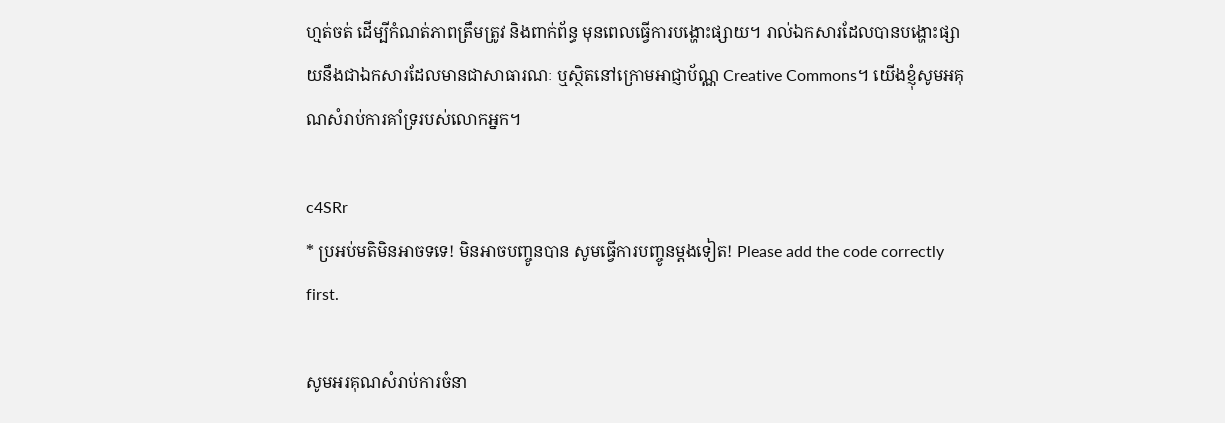ហ្មត់ចត់ ដើម្បីកំណត់ភាពត្រឹមត្រូវ និងពាក់ព័ន្ធ មុនពេលធ្វើការបង្ហោះផ្សាយ។ រាល់ឯកសារដែលបានបង្ហោះផ្សាយនឹងជាឯកសារដែលមានជាសាធារណៈ ឬស្ថិតនៅក្រោមអាជ្ញាប័ណ្ណ Creative Commons។ យើងខ្ញុំសូមអគុណសំរាប់ការគាំទ្ររបស់លោកអ្នក។

c4SRr
* ប្រអប់មតិមិនអាចទទេ! មិនអាចបញ្ចូនបាន សូមធ្វើការបញ្ចូនម្តងទៀត! Please add the code correctly first.

សូមអរគុណសំរាប់ការចំនា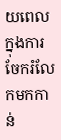យពេលក្នុងការចែករំលែកមកកាន់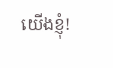យើងខ្ញុំ!